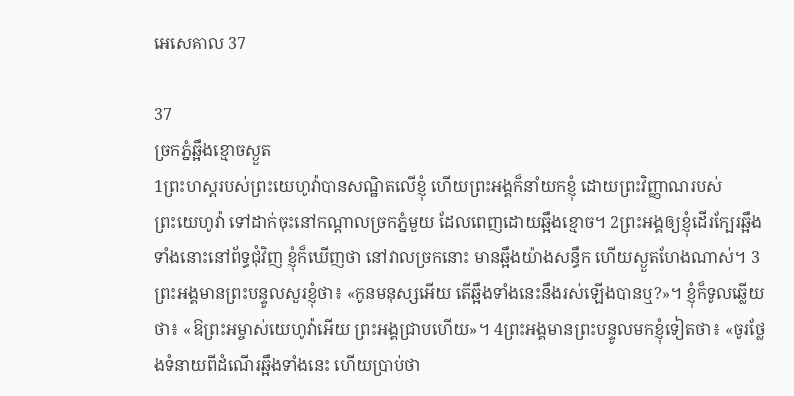អេ‌សេ‌គាល 37

37
ច្រកភ្នំឆ្អឹងខ្មោចស្ងួត
1ព្រះ‌ហស្តរបស់ព្រះ‌យេហូវ៉ាបានសណ្ឋិតលើខ្ញុំ ហើយព្រះ‌អង្គក៏នាំយកខ្ញុំ ដោយព្រះ‌វិញ្ញាណរបស់ព្រះ‌យេហូវ៉ា ទៅដាក់ចុះនៅកណ្ដាលច្រកភ្នំមួយ ដែលពេញដោយឆ្អឹងខ្មោច។ 2ព្រះ‌អង្គឲ្យខ្ញុំដើរក្បែរឆ្អឹងទាំងនោះនៅព័ទ្ធជុំ‌វិញ ខ្ញុំក៏ឃើញថា នៅវាលច្រកនោះ មានឆ្អឹងយ៉ាងសន្ធឹក ហើយស្ងួត‌ហែងណាស់។ 3ព្រះ‌អង្គមានព្រះ‌បន្ទូលសួរខ្ញុំថា៖ «កូនមនុស្សអើយ តើឆ្អឹងទាំងនេះនឹងរស់ឡើងបានឬ?»។ ខ្ញុំក៏ទូលឆ្លើយថា៖ «ឱព្រះ‌អម្ចាស់‌យេហូវ៉ាអើយ ព្រះ‌អង្គជ្រាបហើយ»។ 4ព្រះ‌អង្គមានព្រះ‌បន្ទូលមកខ្ញុំទៀតថា៖ «ចូរថ្លែងទំនាយពីដំណើរឆ្អឹងទាំងនេះ ហើយប្រាប់ថា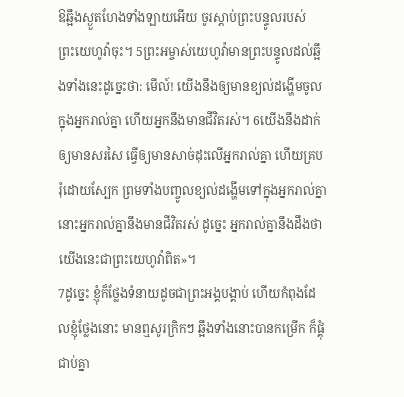ឱឆ្អឹងស្ងួត‌ហែងទាំង‌ឡាយអើយ ចូរស្តាប់ព្រះ‌បន្ទូលរបស់ព្រះ‌យេហូវ៉ាចុះ។ 5ព្រះ‌អម្ចាស់‌យេហូវ៉ាមានព្រះ‌បន្ទូលដល់ឆ្អឹងទាំងនេះដូច្នេះថា: មើល៍! យើងនឹងឲ្យមានខ្យល់ដង្ហើមចូលក្នុងអ្នករាល់គ្នា ហើយអ្នកនឹងមានជីវិតរស់។ 6យើងនឹងដាក់ឲ្យមានសរសៃ ធ្វើឲ្យមានសាច់ដុះលើអ្នករាល់គ្នា ហើយគ្របរុំដោយស្បែក ព្រមទាំងបញ្ចូលខ្យល់ដង្ហើមទៅក្នុងអ្នករាល់គ្នា នោះអ្នករាល់គ្នានឹងមានជីវិតរស់ ដូច្នេះ អ្នករាល់គ្នានឹងដឹងថា យើងនេះជាព្រះ‌យេហូវ៉ាពិត»។
7ដូច្នេះ ខ្ញុំក៏ថ្លែងទំនាយដូចជាព្រះ‌អង្គបង្គាប់ ហើយកំពុងដែលខ្ញុំថ្លែងនោះ មានឮសូរក្រិកៗ ឆ្អឹងទាំងនោះបានកម្រើក ក៏ផ្គុំជាប់គ្នា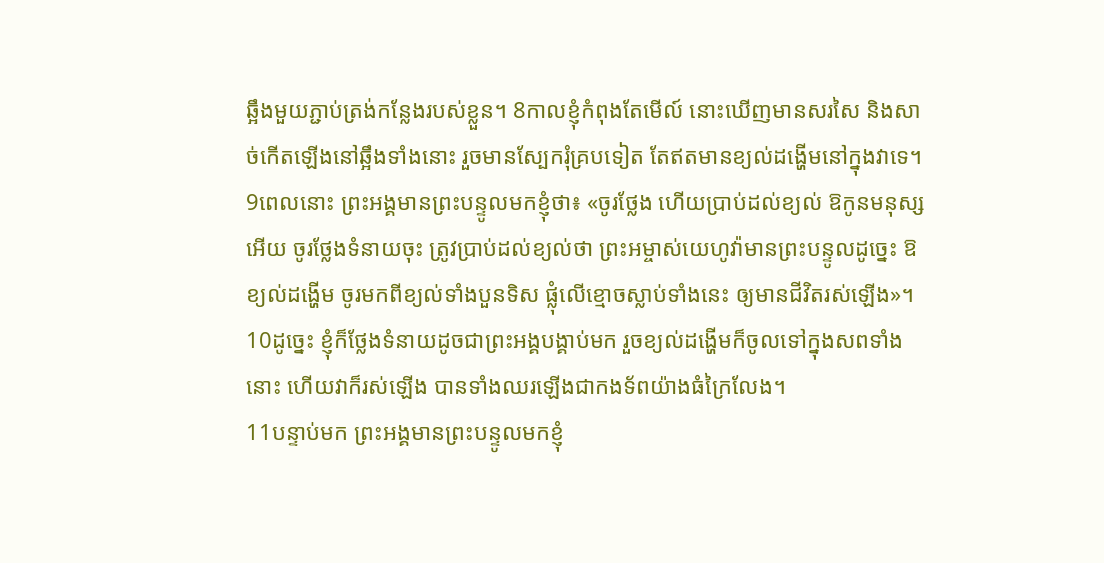ឆ្អឹងមួយភ្ជាប់ត្រង់កន្លែងរបស់ខ្លួន។ 8កាលខ្ញុំកំពុងតែមើល៍ នោះឃើញមានសរសៃ និងសាច់កើតឡើងនៅឆ្អឹងទាំងនោះ រួចមានស្បែករុំគ្របទៀត តែឥតមានខ្យល់ដង្ហើមនៅក្នុងវាទេ។ 9ពេលនោះ ព្រះ‌អង្គមានព្រះ‌បន្ទូលមកខ្ញុំថា៖ «ចូរថ្លែង ហើយប្រាប់ដល់ខ្យល់ ឱកូនមនុស្សអើយ ចូរថ្លែងទំនាយចុះ ត្រូវប្រាប់ដល់ខ្យល់ថា ព្រះ‌អម្ចាស់‌យេហូវ៉ាមានព្រះ‌បន្ទូលដូច្នេះ ឱខ្យល់ដង្ហើម ចូរមកពីខ្យល់ទាំងបួនទិស ផ្លុំលើខ្មោចស្លាប់ទាំងនេះ ឲ្យមានជីវិតរស់ឡើង»។ 10ដូច្នេះ ខ្ញុំក៏ថ្លែងទំនាយដូចជាព្រះ‌អង្គបង្គាប់មក រួចខ្យល់ដង្ហើមក៏ចូលទៅក្នុងសពទាំងនោះ ហើយវាក៏រស់ឡើង បានទាំងឈរឡើងជាកង‌ទ័ពយ៉ាងធំក្រៃ‌លែង។
11បន្ទាប់មក ព្រះ‌អង្គមានព្រះ‌បន្ទូលមកខ្ញុំ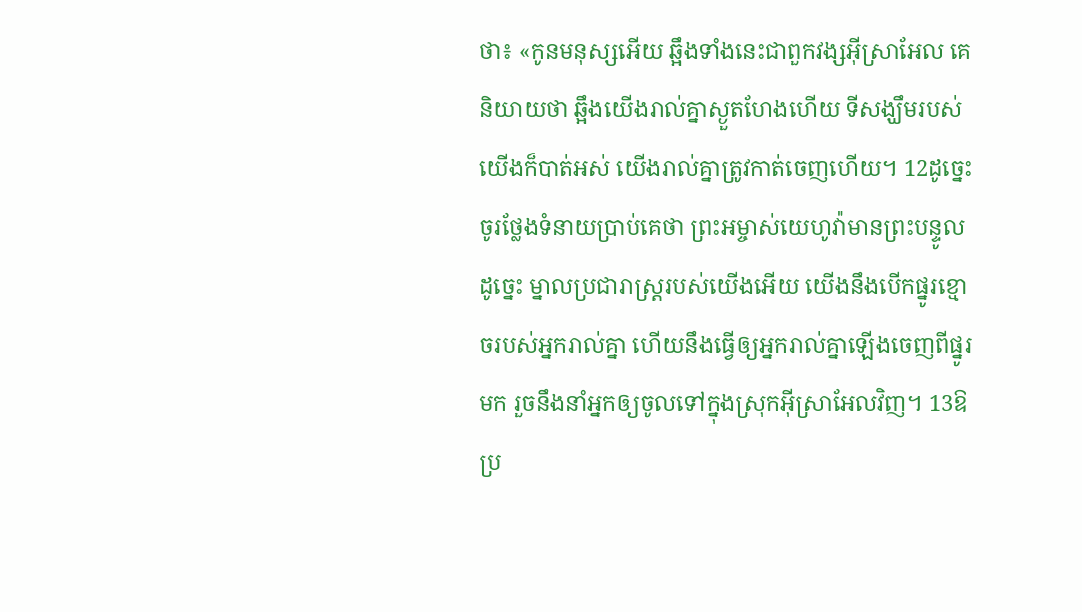ថា៖ «កូនមនុស្សអើយ ឆ្អឹងទាំងនេះជាពួកវង្សអ៊ីស្រា‌អែល គេនិយាយថា ឆ្អឹងយើងរាល់គ្នាស្ងួត‌ហែងហើយ ទីសង្ឃឹមរបស់យើងក៏បាត់អស់ យើងរាល់គ្នាត្រូវកាត់ចេញហើយ។ 12ដូច្នេះ ចូរថ្លែងទំនាយប្រាប់គេថា ព្រះ‌អម្ចាស់‌យេហូវ៉ាមានព្រះ‌បន្ទូលដូច្នេះ ម្នាលប្រជា‌រាស្ត្ររបស់យើងអើយ យើងនឹងបើកផ្នូរខ្មោចរបស់អ្នករាល់គ្នា ហើយនឹងធ្វើឲ្យអ្នករាល់គ្នាឡើងចេញពីផ្នូរមក រួចនឹងនាំអ្នកឲ្យចូលទៅក្នុងស្រុកអ៊ីស្រា‌អែលវិញ។ 13ឱប្រ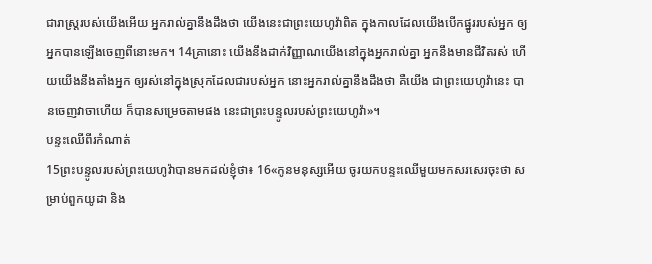ជា‌រាស្ត្ររបស់យើងអើយ អ្នករាល់គ្នានឹងដឹងថា យើងនេះជាព្រះ‌យេហូវ៉ាពិត ក្នុងកាលដែលយើងបើកផ្នូររបស់អ្នក ឲ្យអ្នកបានឡើងចេញពីនោះមក។ 14គ្រានោះ យើងនឹងដាក់វិញ្ញាណយើងនៅក្នុងអ្នករាល់គ្នា អ្នកនឹងមានជីវិតរស់ ហើយយើងនឹងតាំងអ្នក ឲ្យរស់នៅក្នុងស្រុកដែលជារបស់អ្នក នោះអ្នករាល់គ្នានឹងដឹងថា គឺយើង ជាព្រះ‌យេហូវ៉ានេះ បានចេញវាចាហើយ ក៏បានសម្រេចតាមផង នេះជាព្រះ‌បន្ទូលរបស់ព្រះ‌យេហូវ៉ា»។
បន្ទះឈើពីរកំណាត់
15ព្រះ‌បន្ទូលរបស់ព្រះ‌យេហូវ៉ាបានមកដល់ខ្ញុំថា៖ 16«កូនមនុស្សអើយ ចូរយកបន្ទះឈើមួយមកសរសេរចុះថា សម្រាប់ពួកយូដា និង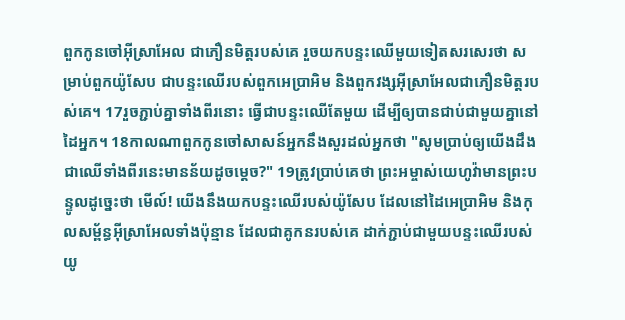ពួកកូនចៅអ៊ីស្រា‌អែល ជាភឿនមិត្តរបស់គេ រួចយកបន្ទះឈើមួយទៀតសរសេរថា សម្រាប់ពួកយ៉ូសែប ជាបន្ទះឈើរបស់ពួកអេប្រាអិម និងពួកវង្សអ៊ីស្រា‌អែលជាភឿនមិត្តរបស់គេ។ 17រួចភ្ជាប់គ្នាទាំងពីរនោះ ធ្វើជាបន្ទះឈើតែមួយ ដើម្បីឲ្យបានជាប់ជា‌មួយគ្នានៅដៃអ្នក។ 18កាលណាពួកកូនចៅសាសន៍អ្នកនឹងសួរដល់អ្នកថា "សូមប្រាប់ឲ្យយើងដឹងជាឈើទាំងពីរនេះមានន័យដូចម្តេច?" 19ត្រូវប្រាប់គេថា ព្រះ‌អម្ចាស់‌យេហូវ៉ាមានព្រះ‌បន្ទូលដូច្នេះថា មើល៍! យើងនឹងយកបន្ទះឈើរបស់យ៉ូសែប ដែលនៅដៃអេប្រាអិម និងកុល‌សម្ព័ន្ធអ៊ីស្រា‌អែលទាំងប៉ុន្មាន ដែលជាគូកនរបស់គេ ដាក់ភ្ជាប់ជា‌មួយបន្ទះឈើរបស់យូ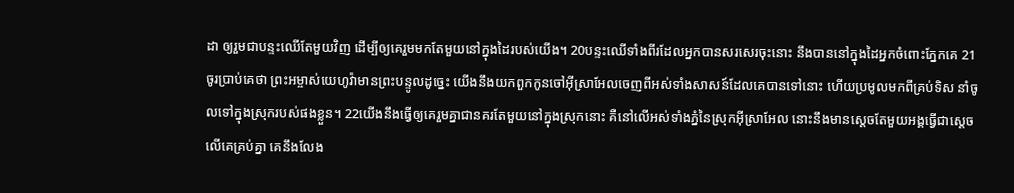ដា ឲ្យរួមជាបន្ទះឈើតែមួយវិញ ដើម្បីឲ្យគេរួមមកតែមួយនៅក្នុងដៃរបស់យើង។ 20បន្ទះឈើទាំងពីរដែលអ្នកបានសរសេរចុះនោះ នឹងបាននៅក្នុងដៃអ្នកចំពោះភ្នែកគេ 21ចូរប្រាប់គេថា ព្រះ‌អម្ចាស់‌យេហូវ៉ាមានព្រះ‌បន្ទូលដូច្នេះ យើងនឹងយកពួកកូនចៅអ៊ីស្រា‌អែលចេញពីអស់ទាំងសាសន៍ដែលគេបានទៅនោះ ហើយប្រមូលមកពីគ្រប់ទិស នាំចូលទៅក្នុងស្រុករបស់ផងខ្លួន។ 22យើងនឹងធ្វើឲ្យគេរួមគ្នាជានគរតែមួយនៅក្នុងស្រុកនោះ គឺនៅលើអស់ទាំងភ្នំនៃស្រុកអ៊ីស្រា‌អែល នោះនឹងមានស្តេចតែមួយអង្គធ្វើជាស្តេចលើគេគ្រប់គ្នា គេនឹងលែង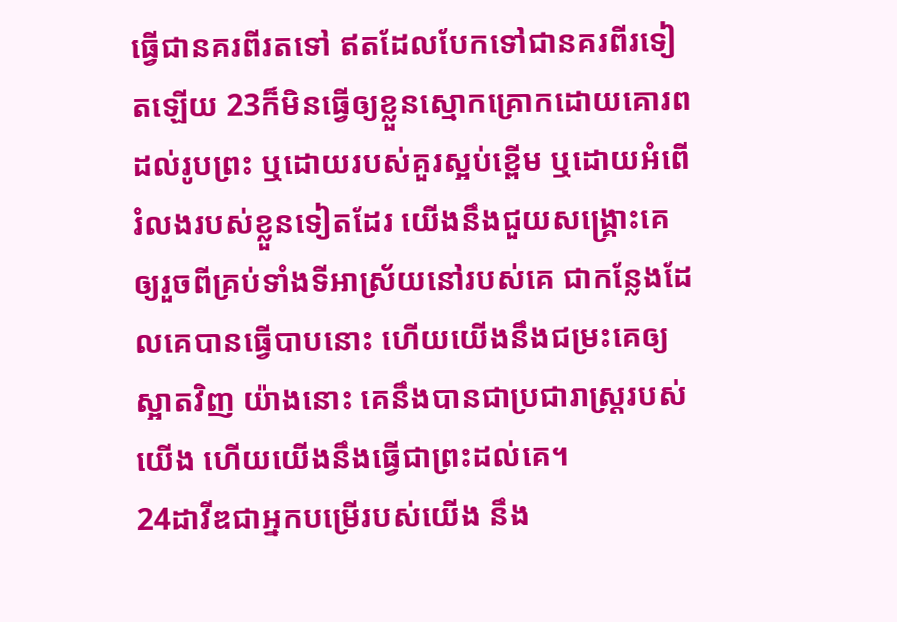ធ្វើជានគរពីរតទៅ ឥតដែលបែកទៅជានគរពីរទៀតឡើយ 23ក៏មិនធ្វើឲ្យខ្លួនស្មោក‌គ្រោកដោយគោរពដល់រូបព្រះ ឬដោយរបស់គួរស្អប់ខ្ពើម ឬដោយអំពើរំលងរបស់ខ្លួនទៀតដែរ យើងនឹងជួយសង្គ្រោះគេ ឲ្យរួចពីគ្រប់ទាំងទីអាស្រ័យនៅរបស់គេ ជាកន្លែងដែលគេបានធ្វើបាបនោះ ហើយយើងនឹងជម្រះគេឲ្យស្អាតវិញ យ៉ាងនោះ គេនឹងបានជាប្រជា‌រាស្ត្ររបស់យើង ហើយយើងនឹងធ្វើជាព្រះដល់គេ។
24ដាវីឌជាអ្នកបម្រើរបស់យើង នឹង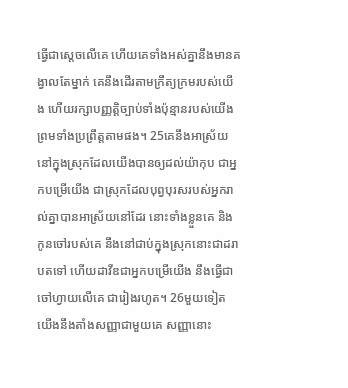ធ្វើជាស្តេចលើគេ ហើយគេទាំងអស់គ្នានឹងមានគង្វាលតែម្នាក់ គេនឹងដើរតាមក្រឹត្យ‌ក្រមរបស់យើង ហើយរក្សាបញ្ញត្តិច្បាប់ទាំងប៉ុន្មានរបស់យើង ព្រមទាំងប្រព្រឹត្តតាមផង។ 25គេនឹងអាស្រ័យនៅក្នុងស្រុកដែលយើងបានឲ្យដល់យ៉ាកុប ជាអ្នកបម្រើយើង ជាស្រុកដែលបុព្វ‌បុរសរបស់អ្នករាល់គ្នាបានអាស្រ័យនៅដែរ នោះទាំងខ្លួនគេ និងកូនចៅរបស់គេ នឹងនៅជាប់ក្នុងស្រុកនោះជាដរាបតទៅ ហើយដាវីឌជាអ្នកបម្រើយើង នឹងធ្វើជាចៅ‌ហ្វាយលើគេ ជារៀង‌រហូត។ 26មួយទៀត យើងនឹងតាំងសញ្ញាជាមួយគេ សញ្ញានោះ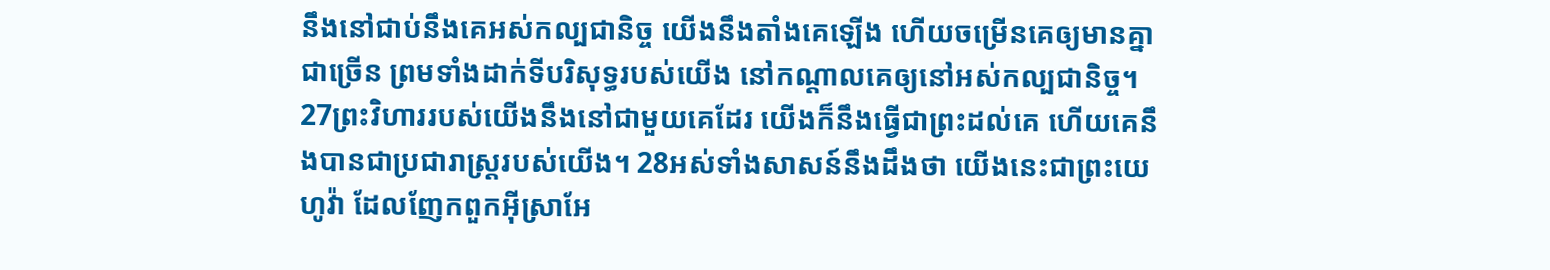នឹងនៅជាប់នឹងគេអស់កល្បជា‌និច្ច យើងនឹងតាំងគេឡើង ហើយចម្រើនគេឲ្យមានគ្នាជាច្រើន ព្រមទាំងដាក់ទីបរិសុទ្ធរបស់យើង នៅកណ្ដាលគេឲ្យនៅអស់កល្បជា‌និច្ច។ 27ព្រះ‌វិហាររបស់យើងនឹងនៅជា‌មួយគេដែរ យើងក៏នឹងធ្វើជាព្រះដល់គេ ហើយគេនឹងបានជាប្រជា‌រាស្ត្ររបស់យើង។ 28អស់ទាំងសាសន៍នឹងដឹងថា យើងនេះជាព្រះ‌យេហូវ៉ា ដែលញែកពួកអ៊ីស្រា‌អែ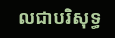លជាបរិសុទ្ធ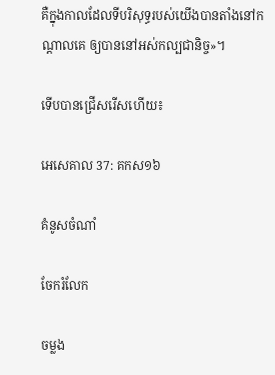គឺក្នុងកាលដែលទីបរិសុទ្ធរបស់យើងបានតាំងនៅកណ្ដាលគេ ឲ្យបាននៅអស់កល្បជា‌និច្ច»។

ទើបបានជ្រើសរើសហើយ៖

អេ‌សេ‌គាល 37: គកស១៦

គំនូសចំណាំ

ចែករំលែក

ចម្លង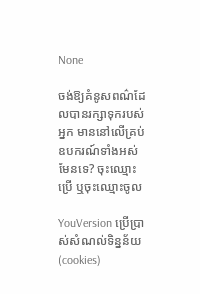None

ចង់ឱ្យគំនូសពណ៌ដែលបានរក្សាទុករបស់អ្នក មាននៅលើគ្រប់ឧបករណ៍ទាំងអស់មែនទេ? ចុះឈ្មោះប្រើ ឬចុះឈ្មោះចូល

YouVersion ប្រើប្រាស់សំណល់ទិន្នន័យ (cookies)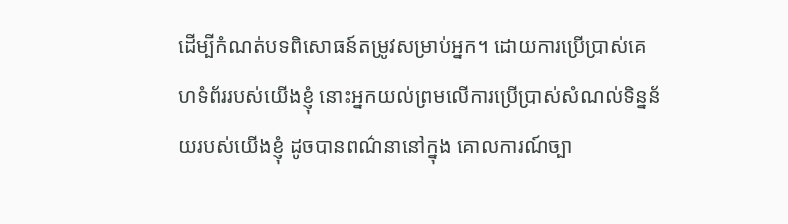ដើម្បីកំណត់បទពិសោធន៍តម្រូវសម្រាប់អ្នក។ ដោយការប្រើប្រាស់គេហទំព័ររបស់យើងខ្ញុំ នោះអ្នកយល់ព្រមលើការប្រើប្រាស់សំណល់ទិន្នន័យរបស់យើងខ្ញុំ ដូចបានពណ៌នានៅក្នុង គោលការណ៍ច្បា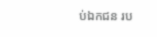ប់ឯកជន រប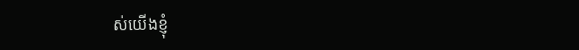ស់យើងខ្ញុំ